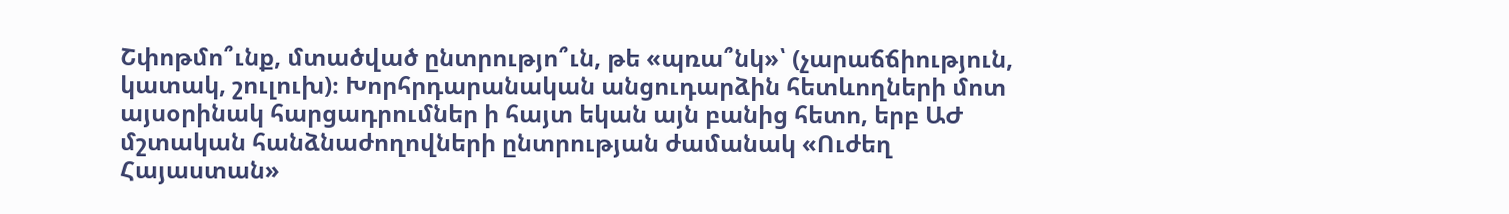Շփոթմո՞ւնք, մտածված ընտրությո՞ւն, թե «պռա՞նկ»՝ (չարաճճիություն, կատակ, շուլուխ)։ Խորհրդարանական անցուդարձին հետևողների մոտ այսօրինակ հարցադրումներ ի հայտ եկան այն բանից հետո, երբ ԱԺ մշտական հանձնաժողովների ընտրության ժամանակ «Ուժեղ Հայաստան»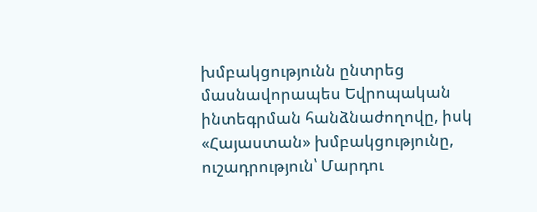խմբակցությունն ընտրեց մասնավորապես Եվրոպական ինտեգրման հանձնաժողովը, իսկ «Հայաստան» խմբակցությունը, ուշադրություն՝ Մարդու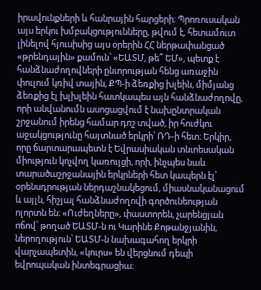իրավունքների և հանրային հարցերի։ Պրոռուսական այս երկու խմբակցությունները, թվում է, հետամուտ լինելով հյուսիսից այս օրերին ՀՀ ներթափանցած «թրենդային» քամուն՝ «ԵԱՏՄ, թե՞ ԵՄ», պետք է հանձնաժողովների ընտրության հենց առաջին փուլում կռիվ տային, ՔՊ-ի ձեռքից խլեին, միմյանց ձեռքից էլ խլխլեին հատկապես այն հանձնաժողովը, որի անվանումն ասոցացվում է նախընտրական շրջանում իրենց համար դոշ տված, իր հուժկու աջակցությունը հայտնած երկրի՝ ՌԴ-ի հետ։ Երկիր, որը ճարտարապետն է Եվրասիական տնտեսական միություն կոչվող կառույցի, որի, ինչպես նաև տարածաշրջանային երկրների հետ կապերն էլ՝ օրենսդրության ներդաշնակեցում, միասնականացում և այլն, հիշյալ հանձնաժողովի գործունեության ոլորտն են։ «Ուժեղները», փաստորեն, չարենցյան ոճով՝ թողած ԵԱՏՄ-ն ու Կարինե Քոթանջյանին, ներողություն՝ ԵԱՏՄ-ն նախագահող երկրի վարչապետին, «կուրս» են վերցնում դեպի եվրոպական ինտեգրացիա։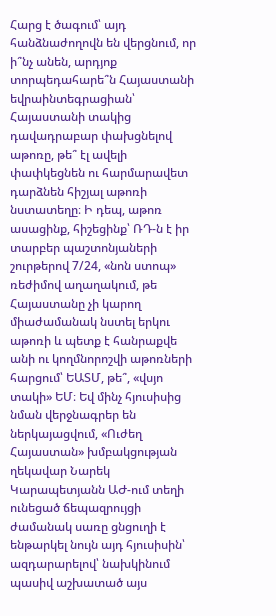Հարց է ծագում՝ այդ հանձնաժողովն են վերցնում, որ ի՞նչ անեն, արդյոք տորպեդահարե՞ն Հայաստանի եվրաինտեգրացիան՝ Հայաստանի տակից դավադրաբար փախցնելով աթոռը, թե՞ էլ ավելի փափկեցնեն ու հարմարավետ դարձնեն հիշյալ աթոռի նստատեղը։ Ի դեպ, աթոռ ասացինք, հիշեցինք՝ ՌԴ-ն է իր տարբեր պաշտոնյաների շուրթերով 7/24, «նոն ստոպ» ռեժիմով աղաղակում, թե Հայաստանը չի կարող միաժամանակ նստել երկու աթոռի և պետք է հանրաքվե անի ու կողմնորոշվի աթոռների հարցում՝ ԵԱՏՄ, թե՞, «վսյո տակի» ԵՄ։ Եվ մինչ հյուսիսից նման վերջնագրեր են ներկայացվում, «Ուժեղ Հայաստան» խմբակցության ղեկավար Նարեկ Կարապետյանն ԱԺ-ում տեղի ունեցած ճեպազրույցի ժամանակ սառը ցնցուղի է ենթարկել նույն այդ հյուսիսին՝ ազդարարելով՝ նախկինում պասիվ աշխատած այս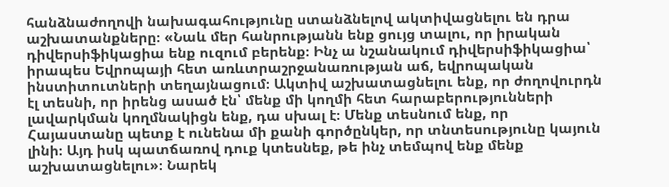հանձնաժողովի նախագահությունը ստանձնելով ակտիվացնելու են դրա աշխատանքները։ «Նաև մեր հանրությանն ենք ցույց տալու, որ իրական դիվերսիֆիկացիա ենք ուզում բերենք։ Ինչ ա նշանակում դիվերսիֆիկացիա՝ իրապես Եվրոպայի հետ առևտրաշրջանառության աճ, եվրոպական ինստիտուտների տեղայնացում։ Ակտիվ աշխատացնելու ենք, որ ժողովուրդն էլ տեսնի, որ իրենց ասած էն՝ մենք մի կողմի հետ հարաբերությունների լավարկման կողմնակիցն ենք, դա սխալ է։ Մենք տեսնում ենք, որ Հայաստանը պետք է ունենա մի քանի գործընկեր, որ տնտեսությունը կայուն լինի։ Այդ իսկ պատճառով դուք կտեսնեք, թե ինչ տեմպով ենք մենք աշխատացնելու»։ Նարեկ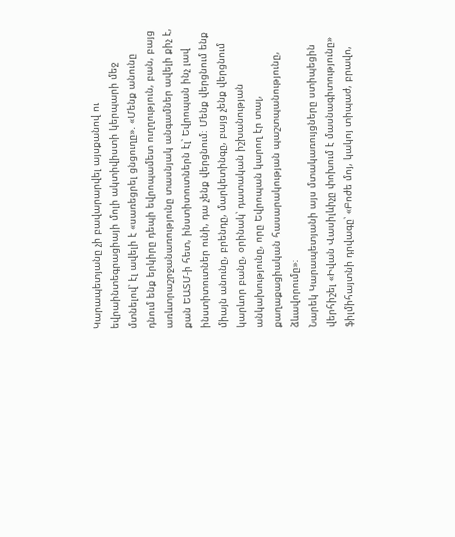Կարապետյանը չի բավարարվել այսքանով ու եվրաինտեգրացիայի մոլի ակտիվիստի կերպարի մեջ մտնելով՝ էլ ավելի է «սառեցրել ցնցուղը». «Մենք անունը դնում ենք երկիրը դեպի եվրոպամետ ուղղություն, բան, բայց առևտրաշրջանառությունը տասնյակ անգամներ ավելի քիչ է, քան ԵԱՏՄ-ի հետ, ինստիտուտներն էլ՝ Եվրոպան ինչ լավ ինստիտուտներ ունի, դա չենք վերցնում։ Մենք վերցնում ենք միայն անունը, բրենդը, մարկետինգը, բայց չենք վերցնում կարևոր բանը, օրինակ՝ դատական իշխանության անկախությունը, որը Եվրոպան կարող էր տալ, քաղաքացիական հասարակության պաշտպանությունը, ձևավորումը»։
Նարեկ Կարապետյանի այս մտակառույցները ստիպեցին վերհիշել «Իվան Վասիլևիչը փոխում է մասնագիտությունը» ֆիլմիհայտնի դրվագը՝ «Բոժե մոյ, կակոյ տիպաժ, բրավո,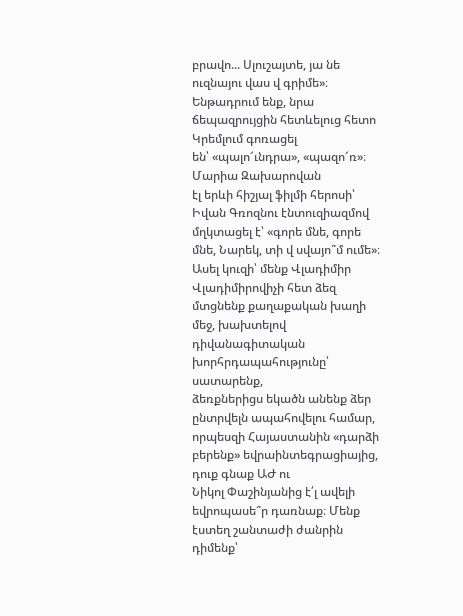բրավո... Սլուշայտե, յա նե ուզնայու վաս վ գրիմե»։
Ենթադրում ենք, նրա ճեպազրույցին հետևելուց հետո Կրեմլում գոռացել
են՝ «պալո՜ւնդրա», «պազո՜ռ»։ Մարիա Զախարովան
էլ երևի հիշյալ ֆիլմի հերոսի՝ Իվան Գռոզնու էնտուզիազմով մղկտացել է՝ «գորե մնե, գորե
մնե, Նարեկ, տի վ սվայո՞մ ումե»։ Ասել կուզի՝ մենք Վլադիմիր Վլադիմիրովիչի հետ ձեզ
մտցնենք քաղաքական խաղի մեջ, խախտելով դիվանագիտական խորհրդապահությունը՝ սատարենք,
ձեռքներիցս եկածն անենք ձեր ընտրվելն ապահովելու համար, որպեսզի Հայաստանին «դարձի
բերենք» եվրաինտեգրացիայից, դուք գնաք ԱԺ ու
Նիկոլ Փաշինյանից է՛լ ավելի եվրոպասե՞ր դառնաք։ Մենք էստեղ շանտաժի ժանրին դիմենք՝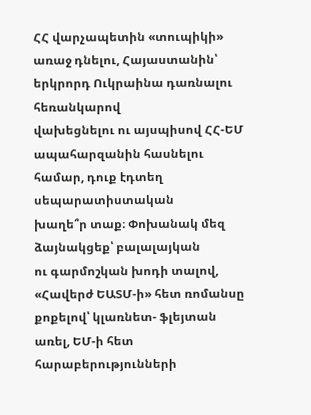ՀՀ վարչապետին «տուպիկի» առաջ դնելու, Հայաստանին՝ երկրորդ Ուկրաինա դառնալու հեռանկարով
վախեցնելու ու այսպիսով ՀՀ-ԵՄ ապահարզանին հասնելու համար, դուք էդտեղ սեպարատիստական
խաղե՞ր տաք։ Փոխանակ մեզ ձայնակցեք՝ բալալայկան
ու գարմոշկան խոդի տալով, «Հավերժ ԵԱՏՄ-ի» հետ ռոմանսը քոքելով՝ կլառնետ- ֆլեյտան առել, ԵՄ-ի հետ հարաբերությունների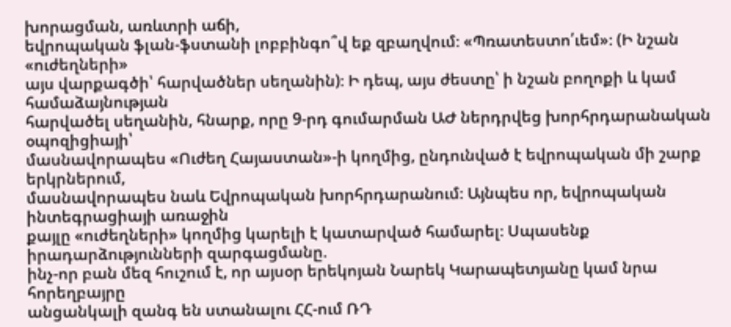խորացման, առևտրի աճի,
եվրոպական ֆլան-ֆստանի լոբբինգո՞վ եք զբաղվում։ «Պռատեստո՛ւեմ»։ (Ի նշան «ուժեղների»
այս վարքագծի՝ հարվածներ սեղանին)։ Ի դեպ, այս ժեստը՝ ի նշան բողոքի և կամ համաձայնության
հարվածել սեղանին, հնարք, որը 9-րդ գումարման ԱԺ ներդրվեց խորհրդարանական օպոզիցիայի՝
մասնավորապես «Ուժեղ Հայաստան»-ի կողմից, ընդունված է եվրոպական մի շարք երկրներում,
մասնավորապես նաև Եվրոպական խորհրդարանում։ Այնպես որ, եվրոպական ինտեգրացիայի առաջին
քայլը «ուժեղների» կողմից կարելի է կատարված համարել։ Սպասենք իրադարձությունների զարգացմանը.
ինչ-որ բան մեզ հուշում է, որ այսօր երեկոյան Նարեկ Կարապետյանը կամ նրա հորեղբայրը
անցանկալի զանգ են ստանալու ՀՀ-ում ՌԴ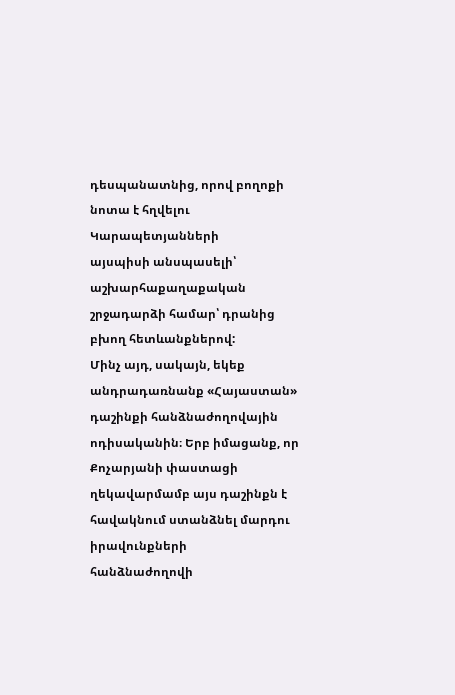դեսպանատնից, որով բողոքի նոտա է հղվելու Կարապետյանների
այսպիսի անսպասելի՝ աշխարհաքաղաքական շրջադարձի համար՝ դրանից բխող հետևանքներով:
Մինչ այդ, սակայն, եկեք
անդրադառնանք «Հայաստան» դաշինքի հանձնաժողովային ոդիսականին։ Երբ իմացանք, որ Քոչարյանի փաստացի ղեկավարմամբ այս դաշինքն է հավակնում ստանձնել մարդու իրավունքների
հանձնաժողովի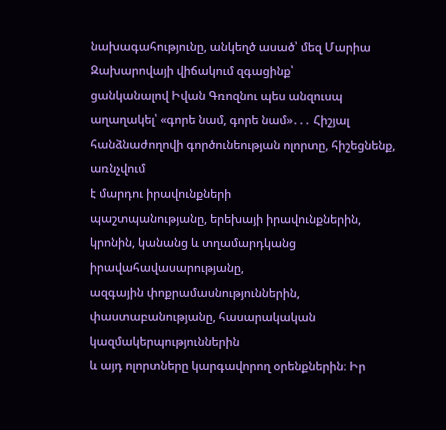նախագահությունը, անկեղծ ասած՝ մեզ Մարիա Զախարովայի վիճակում զգացինք՝
ցանկանալով Իվան Գռոզնու պես անզուսպ աղաղակել՝ «գորե նամ, գորե նամ»․․․ Հիշյալ հանձնաժողովի գործունեության ոլորտը, հիշեցնենք, առնչվում
է մարդու իրավունքների
պաշտպանությանը, երեխայի իրավունքներին, կրոնին, կանանց և տղամարդկանց իրավահավասարությանը,
ազգային փոքրամասնություններին, փաստաբանությանը, հասարակական կազմակերպություններին
և այդ ոլորտները կարգավորող օրենքներին։ Իր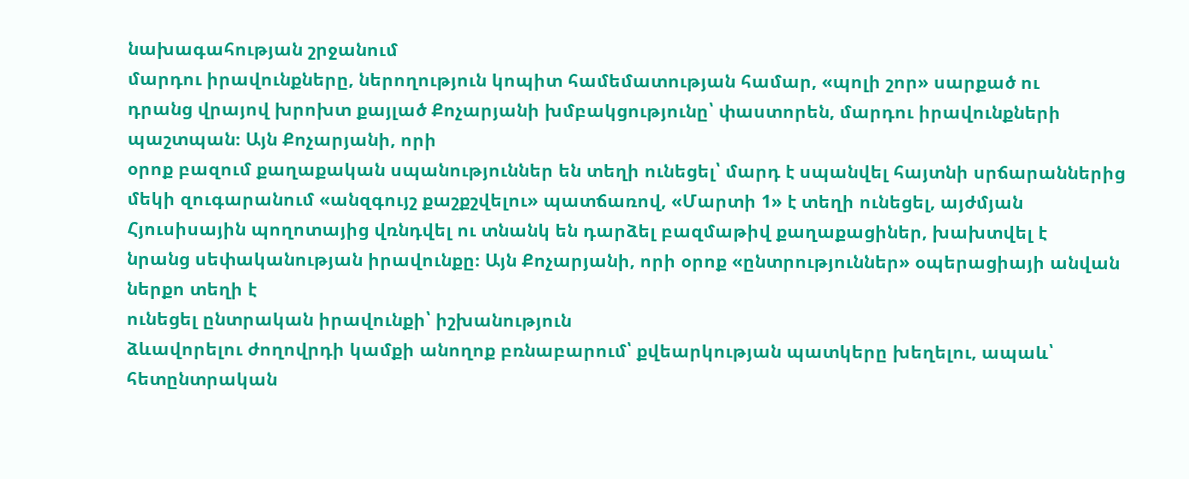նախագահության շրջանում
մարդու իրավունքները, ներողություն կոպիտ համեմատության համար, «պոլի շոր» սարքած ու
դրանց վրայով խրոխտ քայլած Քոչարյանի խմբակցությունը՝ փաստորեն, մարդու իրավունքների պաշտպան։ Այն Քոչարյանի, որի
օրոք բազում քաղաքական սպանություններ են տեղի ունեցել՝ մարդ է սպանվել հայտնի սրճարաններից
մեկի զուգարանում «անզգույշ քաշքշվելու» պատճառով, «Մարտի 1» է տեղի ունեցել, այժմյան
Հյուսիսային պողոտայից վռնդվել ու տնանկ են դարձել բազմաթիվ քաղաքացիներ, խախտվել է
նրանց սեփականության իրավունքը։ Այն Քոչարյանի, որի օրոք «ընտրություններ» օպերացիայի անվան ներքո տեղի է
ունեցել ընտրական իրավունքի՝ իշխանություն
ձևավորելու ժողովրդի կամքի անողոք բռնաբարում՝ քվեարկության պատկերը խեղելու, ապաև՝
հետընտրական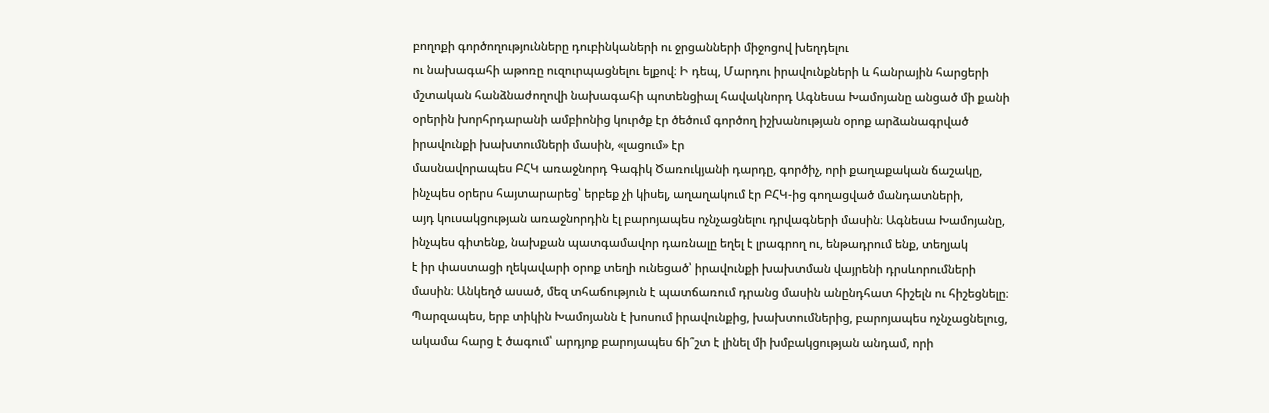բողոքի գործողությունները դուբինկաների ու ջրցանների միջոցով խեղդելու
ու նախագահի աթոռը ուզուրպացնելու ելքով։ Ի դեպ, Մարդու իրավունքների և հանրային հարցերի
մշտական հանձնաժողովի նախագահի պոտենցիալ հավակնորդ Ագնեսա Խամոյանը անցած մի քանի
օրերին խորհրդարանի ամբիոնից կուրծք էր ծեծում գործող իշխանության օրոք արձանագրված
իրավունքի խախտումների մասին, «լացում» էր
մասնավորապես ԲՀԿ առաջնորդ Գագիկ Ծառուկյանի դարդը, գործիչ, որի քաղաքական ճաշակը,
ինչպես օրերս հայտարարեց՝ երբեք չի կիսել, աղաղակում էր ԲՀԿ-ից գողացված մանդատների,
այդ կուսակցության առաջնորդին էլ բարոյապես ոչնչացնելու դրվագների մասին։ Ագնեսա Խամոյանը,
ինչպես գիտենք, նախքան պատգամավոր դառնալը եղել է լրագրող ու, ենթադրում ենք, տեղյակ
է իր փաստացի ղեկավարի օրոք տեղի ունեցած՝ իրավունքի խախտման վայրենի դրսևորումների
մասին։ Անկեղծ ասած, մեզ տհաճություն է պատճառում դրանց մասին անընդհատ հիշելն ու հիշեցնելը։
Պարզապես, երբ տիկին Խամոյանն է խոսում իրավունքից, խախտումներից, բարոյապես ոչնչացնելուց,
ակամա հարց է ծագում՝ արդյոք բարոյապես ճի՞շտ է լինել մի խմբակցության անդամ, որի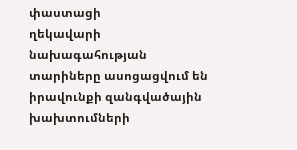փաստացի
ղեկավարի նախագահության տարիները ասոցացվում են իրավունքի զանգվածային խախտումների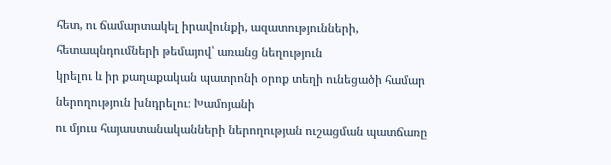հետ, ու ճամարտակել իրավունքի, ազատությունների, հետապնդումների թեմայով՝ առանց նեղություն
կրելու և իր քաղաքական պատրոնի օրոք տեղի ունեցածի համար ներողություն խնդրելու։ Խամոյանի
ու մյուս հայաստանականների ներողության ուշացման պատճառը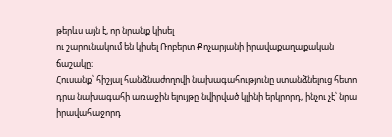թերևս այն է, որ նրանք կիսել
ու շարունակում են կիսել Ռոբերտ Քոչարյանի իրավաքաղաքական ճաշակը։
Հուսանք՝ հիշյալ հանձնաժողովի նախագահությունը ստանձնելուց հետո
դրա նախագահի առաջին ելույթը նվիրված կլինի երկրորդ, ինչու չէ՝ նրա իրավահաջորդ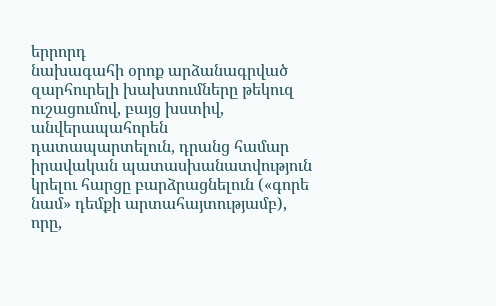երրորդ
նախագահի օրոք արձանագրված զարհուրելի խախտումները թեկուզ ուշացումով, բայց խստիվ, անվերապահորեն դատապարտելուն, դրանց համար
իրավական պատասխանատվություն կրելու հարցը բարձրացնելուն («գորե նամ» դեմքի արտահայտությամբ),
որը,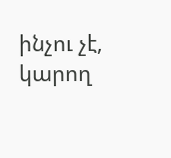ինչու չէ, կարող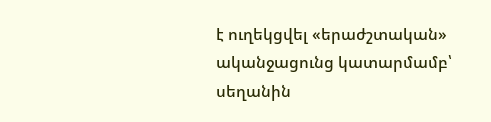է ուղեկցվել «երաժշտական» ականջացունց կատարմամբ՝ սեղանին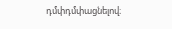դմփդմփացնելով։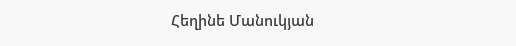Հեղինե Մանուկյան